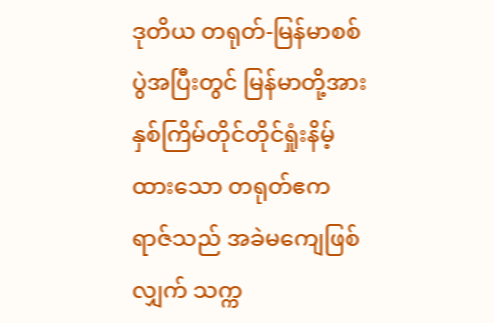ဒုတိယ တရုတ်-မြန်မာစစ်ပွဲအပြီးတွင် မြန်မာတို့အား နှစ်ကြိမ်တိုင်တိုင်ရှုံးနိမ့်ထားသော တရုတ်ဧကရာဇ်သည် အခဲမကျေဖြစ်လျှက် သက္က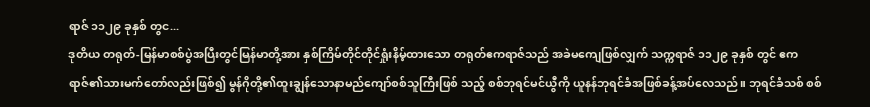ရာဇ် ၁၁၂၉ ခုနှစ် တွင...
ဒုတိယ တရုတ်-မြန်မာစစ်ပွဲအပြီးတွင်မြန်မာတို့အား နှစ်ကြိမ်တိုင်တိုင်ရှုံးနိမ့်ထားသော တရုတ်ဧကရာဇ်သည် အခဲမကျေဖြစ်လျှက် သက္ကရာဇ် ၁၁၂၉ ခုနှစ် တွင် ဧကရာဇ်၏သားမက်တော်လည်းဖြစ်၍ မွန်ဂိုတို့၏ထူးချွန်သောနာမည်ကျော်စစ်သူကြီးဖြစ် သည့် စစ်ဘုရင်မင်ယွီကို ယူနန်ဘုရင်ခံအဖြစ်ခန့်အပ်လေသည်။ ဘုရင်ခံသစ် စစ်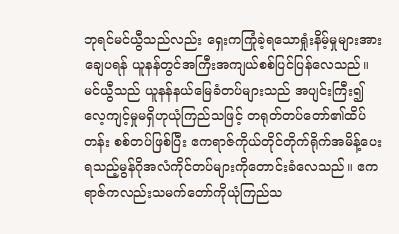ဘုရင်မင်ယွီသည်လည်း ရှေးကကြုံခဲ့ရသောရှုံးနိမ့်မှုများအား ချေပရန် ယူနန်တွင်အကြီးအကျယ်စစ်ပြင်ပြန်လေသည်။ မင်ယွီသည် ယူနန်နယ်မြေခံတပ်များသည် အပျင်းကြီး၍ လေ့ကျင့်မှုမရှိဟုယုံကြည်သဖြင့် တရုတ်တပ်တော်၏ထိပ်တန်း စစ်တပ်ဖြစ်ပြီး ဧကရာဇ်ကိုယ်တိုင်တိုက်ရိုက်အမိန့်ပေးရသည့်မွန်ဂိုအလံကိုင်တပ်များကိုတောင်းခံလေသည်။ ဧကရာဇ်ကလည်းသမက်တော်ကိုယုံကြည်သ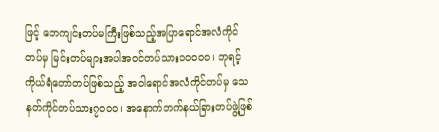ဖြင့် ဘေကျင်းတပ်မကြီးဖြစ်သည့်အပြာရောင်အလံကိုင်တပ်မှ မြင်းတပ်များအပါအဝင်တပ်သား၁၀၀၀၀၊ ဘုရင့်ကိုယ်ရံတော်တပ်ဖြစ်သည့် အဝါရောင်အလံကိုင်တပ်မှ သေနတ်ကိုင်တပ်သား၇၀၀၀၊ အနောက်ဘက်နယ်ခြားတပ်ဖွဲ့ဖြစ်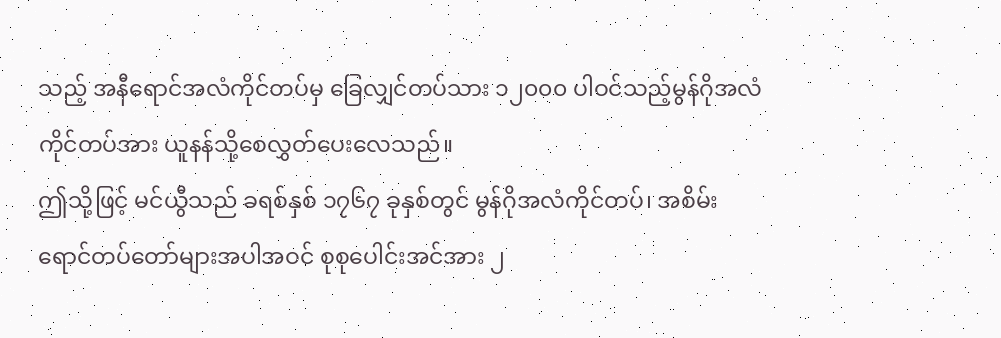သည့် အနီရောင်အလံကိုင်တပ်မှ ခြေလျှင်တပ်သား ၁၂၀၀၀ ပါဝင်သည့်မွန်ဂိုအလံကိုင်တပ်အား ယူနန်သို့စေလွှတ်ပေးလေသည်။
ဤသို့ဖြင့် မင်ယွီသည် ခရစ်နှစ် ၁၇၆၇ ခုနှစ်တွင် မွန်ဂိုအလံကိုင်တပ်၊ အစိမ်းရောင်တပ်တော်များအပါအဝင် စုစုပေါင်းအင်အား ၂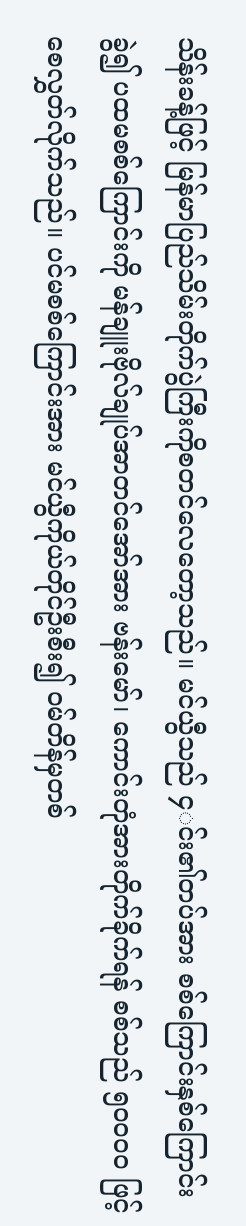သိန်းခန့်ဖြင့် မြန်မာပြည်သိမ်းတိုက်ပွဲကြီးကိုစတင်လေတော့သည်။ မင်ယွီသည် ၄◌င်း၏တပ်အား စစ်ကြောင်းနှစ်ကြောင်းခွဲ၍ ပထမစစ်ကြောင်းကို မန်ချူးဗိုလ်ချုပ်အာတင်အော်အား ဗန်းမော်၊ ကောင်းတုံအားတိုက်ခိုက်ရန် စစ်သည် ၅၀၀၀၀ ဖြင့်စေလွှတ်လိုက်သည်။ ပင်မစစ်ကြောင်းအား မင်ယွီကိုယ်တိုင်ဦးစီး၍ ဝမ်တိန်မှတစ်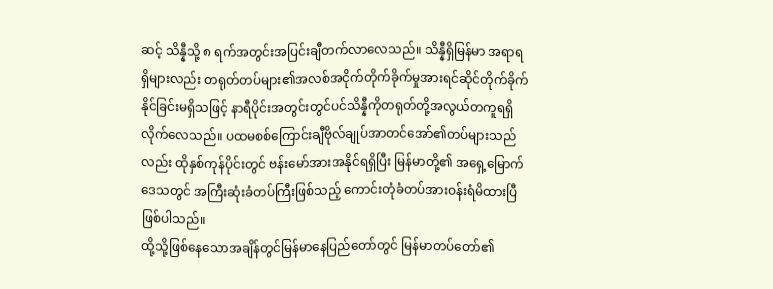ဆင့် သိန္နီသို့ ၈ ရက်အတွင်းအပြင်းချီတက်လာလေသည်။ သိန္နီရှိမြန်မာ အရာရရှိများလည်း တရုတ်တပ်များ၏အလစ်အငိုက်တိုက်ခိုက်မှုအားရင်ဆိုင်တိုက်ခိုက်နိုင်ခြင်းမရှိသဖြင့် နာရီပိုင်းအတွင်းတွင်ပင်သိန္နီကိုတရုတ်တို့အလွယ်တကူရရှိလိုက်လေသည်။ ပထမစစ်ကြောင်းချီဗိုလ်ချုပ်အာတင်အော်၏တပ်များသည်လည်း ထိုနှစ်ကုန်ပိုင်းတွင် ဗန်းမော်အားအနိုင်ရရှိပြီး မြန်မာတို့၏ အရှေ့မြောက်ဒေသတွင် အကြီးဆုံးခံတပ်ကြီးဖြစ်သည့် ကောင်းတုံခံတပ်အားဝန်းရံမိထားပြီဖြစ်ပါသည်။
ထို့သို့ဖြစ်နေသောအချိန်တွင်မြန်မာနေပြည်တော်တွင် မြန်မာတပ်တော်၏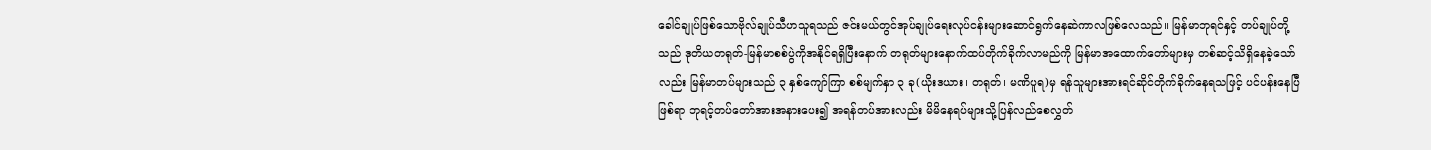ခေါင်ချုပ်ဖြစ်သောဗိုလ်ချုပ်သီဟသူရသည် ဇင်းမယ်တွင်အုပ်ချုပ်ရေးလုပ်ငန်းများဆောင်ရွက်နေဆဲကာလဖြစ်လေသည်။ မြန်မာဘုရင်နှင့် တပ်ချုပ်တို့သည် ဒုတိယတရုတ်-မြန်မာစစ်ပွဲကိုအနိုင်ရရှိပြီးနောက် တရုတ်များနောက်ထပ်တိုက်ခိုက်လာမည်ကို မြန်မာအထောက်တော်များမှ တစ်ဆင့်သိရှိနေခဲ့သော်လည်း မြန်မာတပ်များသည် ၃ နှစ်ကျော်ကြာ စစ်မျက်နှာ ၃ ခု(ယိုးဒယား၊ တရုတ်၊ မဏိပူရ)မှ ရန်သူများအားရင်ဆိုင်တိုက်ခိုက်နေရသဖြင့် ပင်ပန်းနေပြီဖြစ်ရာ ဘုရင့်တပ်တော်အားအနားပေး၍ အရန်တပ်အားလည်း မိမိနေရပ်များသို့ပြန်လည်စေလွှတ်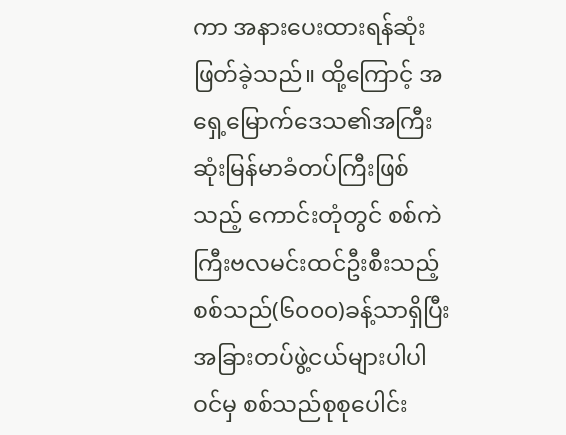ကာ အနားပေးထားရန်ဆုံးဖြတ်ခဲ့သည်။ ထို့ကြောင့် အရှေ့မြောက်ဒေသ၏အကြီးဆုံးမြန်မာခံတပ်ကြီးဖြစ်သည့် ကောင်းတုံတွင် စစ်ကဲကြီးဗလမင်းထင်ဦးစီးသည့်စစ်သည်(၆၀၀၀)ခန့်သာရှိပြီး အခြားတပ်ဖွဲ့ငယ်များပါပါဝင်မှ စစ်သည်စုစုပေါင်း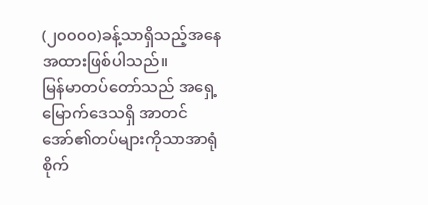(၂၀၀၀၀)ခန့်သာရှိသည့်အနေအထားဖြစ်ပါသည်။
မြန်မာတပ်တော်သည် အရှေ့မြောက်ဒေသရှိ အာတင်အော်၏တပ်များကိုသာအာရုံစိုက်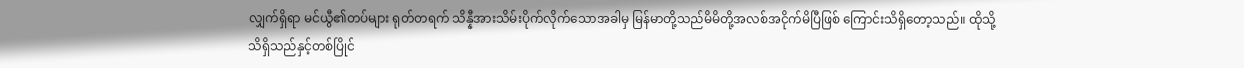လျှက်ရှိရာ မင်ယွီ၏တပ်များ ရုတ်တရက် သိန္နီအားသိမ်းပိုက်လိုက်သောအခါမှ မြန်မာတို့သည်မိမိတို့အလစ်အငိုက်မိပြီဖြစ် ကြောင်းသိရှိတော့သည်။ ထိုသို့သိရှိသည်နှင့်တစ်ပြိုင်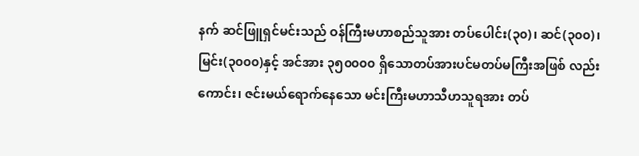နက် ဆင်ဖြူရှင်မင်းသည် ဝန်ကြီးမဟာစည်သူအား တပ်ပေါင်း(၃၀)၊ ဆင်(၃၀၀)၊ မြင်း(၃၀၀၀)နှင့် အင်အား ၃၅၀၀၀၀ ရှိသောတပ်အားပင်မတပ်မကြီးအဖြစ် လည်းကောင်း၊ ဇင်းမယ်ရောက်နေသော မင်းကြီးမဟာသီဟသူရအား တပ်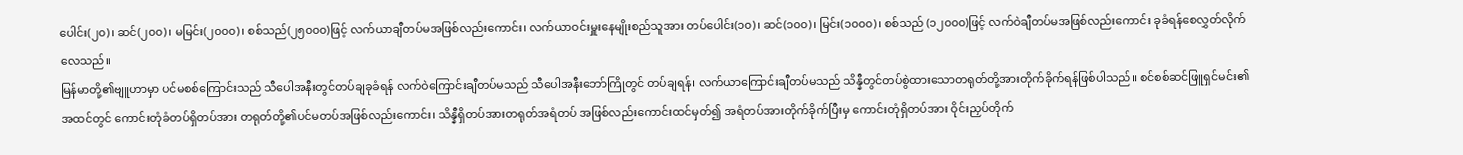ပေါင်း(၂၀)၊ ဆင်(၂၀၀)၊ မမြင်း(၂၀၀၀)၊ စစ်သည်(၂၅၀၀၀)ဖြင့် လက်ယာချီတပ်မအဖြစ်လည်းကောင်း၊ လက်ယာဝင်းမှူးနေမျိုးစည်သူအား တပ်ပေါင်း(၁၀)၊ ဆင်(၁၀၀)၊ မြင်း(၁၀၀၀)၊ စစ်သည် (၁၂၀၀၀)ဖြင့် လက်ဝဲချီတပ်မအဖြစ်လည်းကောင်း ခုခံရန်စေလွှတ်လိုက်လေသည်။
မြန်မာတို့၏ဗျူဟာမှာ ပင်မစစ်ကြောင်းသည် သီပေါအနီးတွင်တပ်ချခုခံရန် လက်ဝဲကြောင်းချီတပ်မသည် သီပေါအနီးဘော်ကြိုတွင် တပ်ချရန်၊ လက်ယာကြောင်းချီတပ်မသည် သိန္နီတွင်တပ်စွဲထားသောတရုတ်တို့အားတိုက်ခိုက်ရန်ဖြစ်ပါသည်။ စင်စစ်ဆင်ဖြူရှင်မင်း၏အထင်တွင် ကောင်းတုံခံတပ်ရှိတပ်အား တရုတ်တို့၏ပင်မတပ်အဖြစ်လည်းကောင်း၊ သိန္နီရှိတပ်အားတရုတ်အရံတပ် အဖြစ်လည်းကောင်းထင်မှတ်၍ အရံတပ်အားတိုက်ခိုက်ပြီးမှ ကောင်းတုံရှိတပ်အား ဝိုင်းညှပ်တိုက်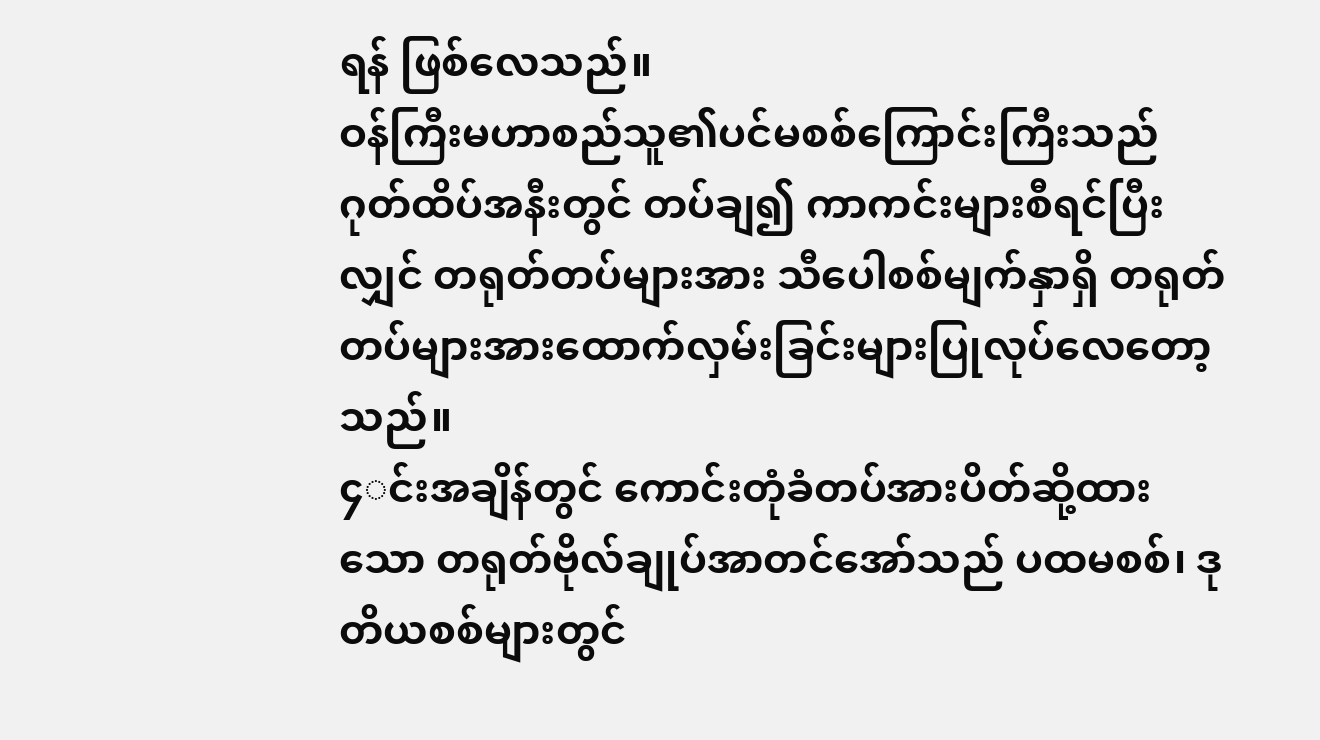ရန် ဖြစ်လေသည်။
ဝန်ကြီးမဟာစည်သူ၏ပင်မစစ်ကြောင်းကြီးသည် ဂုတ်ထိပ်အနီးတွင် တပ်ချ၍ ကာကင်းများစီရင်ပြီးလျှင် တရုတ်တပ်များအား သီပေါစစ်မျက်နှာရှိ တရုတ်တပ်များအားထောက်လှမ်းခြင်းများပြုလုပ်လေတော့သည်။
၄◌င်းအချိန်တွင် ကောင်းတုံခံတပ်အားပိတ်ဆို့ထားသော တရုတ်ဗိုလ်ချုပ်အာတင်အော်သည် ပထမစစ်၊ ဒုတိယစစ်များတွင်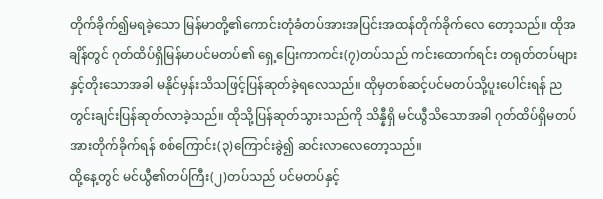တိုက်ခိုက်၍မရခဲ့သော မြန်မာတို့၏ကောင်းတုံခံတပ်အားအပြင်းအထန်တိုက်ခိုက်လေ တော့သည်။ ထိုအချိန်တွင် ဂုတ်ထိပ်ရှိမြန်မာပင်မတပ်၏ ရှေ့ပြေးကာကင်း(၇)တပ်သည် ကင်းထောက်ရင်း တရုတ်တပ်များနှင့်တိုးသောအခါ မနိုင်မှန်းသိသဖြင့်ပြန်ဆုတ်ခဲ့ရလေသည်။ ထိုမှတစ်ဆင့်ပင်မတပ်သို့ပူးပေါင်းရန် ညတွင်းချင်းပြန်ဆုတ်လာခဲ့သည်။ ထိုသို့ပြန်ဆုတ်သွားသည်ကို သိန္နီရှိ မင်ယွီသိသောအခါ ဂုတ်ထိပ်ရှိမတပ်အားတိုက်ခိုက်ရန် စစ်ကြောင်း(၃)ကြောင်းခွဲ၍ ဆင်းလာလေတော့သည်။
ထို့နေ့တွင် မင်ယွီ၏တပ်ကြီး(၂)တပ်သည် ပင်မတပ်နှင့်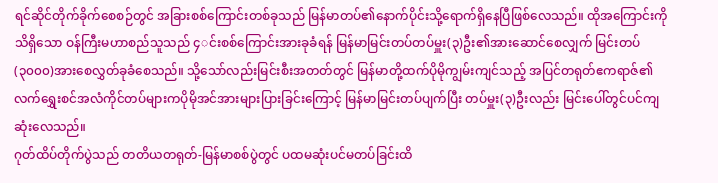ရင်ဆိုင်တိုက်ခိုက်စေစဉ်တွင် အခြားစစ်ကြောင်းတစ်ခုသည် မြန်မာတပ်၏နောက်ပိုင်းသို့ရောက်ရှိနေပြီဖြစ်လေသည်။ ထိုအကြောင်းကိုသိရှိသော ဝန်ကြီးမဟာစည်သူသည် ၄◌င်းစစ်ကြောင်းအားခုခံရန် မြန်မာမြင်းတပ်တပ်မှူး(၃)ဦး၏အားဆောင်စေလျှက် မြင်းတပ် (၃၀၀၀)အားစေလွှတ်ခုခံစေသည်။ သို့သော်လည်းမြင်းစီးအတတ်တွင် မြန်မာတို့ထက်ပိုမိုကျွမ်းကျင်သည့် အပြင်တရုတ်ဧကရာဇ်၏လက်ရွှေးစင်အလံကိုင်တပ်များကပိုမိုအင်အားများပြားခြင်းကြောင့် မြန်မာမြင်းတပ်ပျက်ပြီး တပ်မှူး(၃)ဦးလည်း မြင်းပေါ်တွင်ပင်ကျဆုံးလေသည်။
ဂုတ်ထိပ်တိုက်ပွဲသည် တတိယတရုတ်-မြန်မာစစ်ပွဲတွင် ပထမဆုံးပင်မတပ်ခြင်းထိ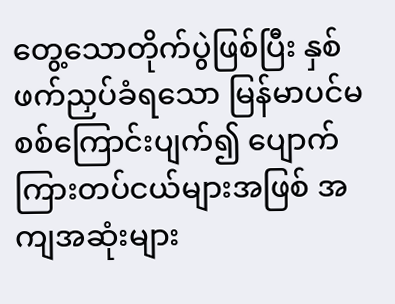တွေ့သောတိုက်ပွဲဖြစ်ပြီး နှစ်ဖက်ညှပ်ခံရသော မြန်မာပင်မစစ်ကြောင်းပျက်၍ ပျောက်ကြားတပ်ငယ်များအဖြစ် အကျအဆုံးများ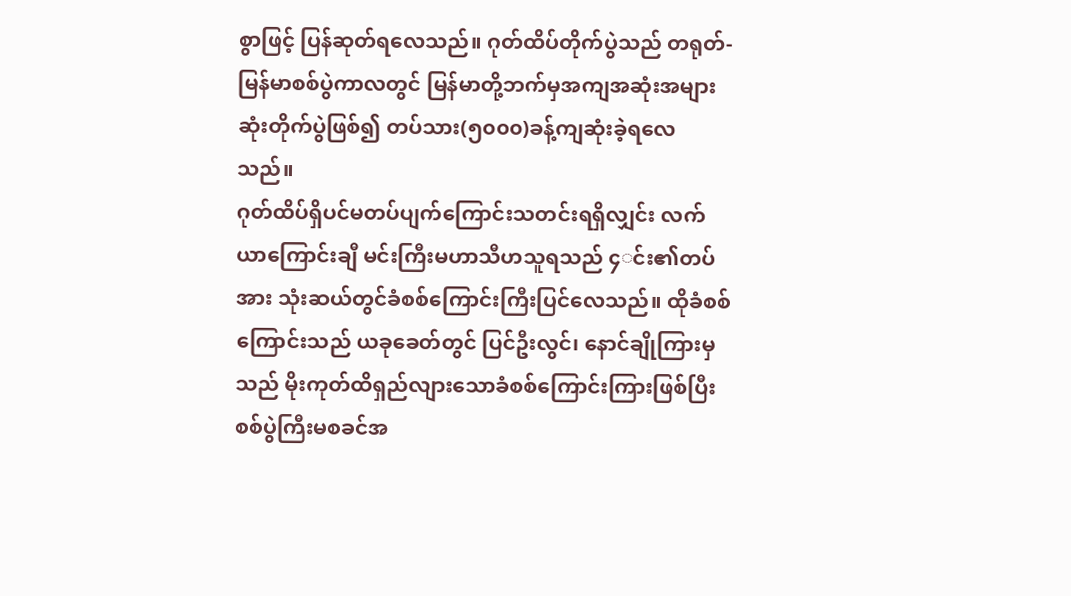စွာဖြင့် ပြန်ဆုတ်ရလေသည်။ ဂုတ်ထိပ်တိုက်ပွဲသည် တရုတ်-မြန်မာစစ်ပွဲကာလတွင် မြန်မာတို့ဘက်မှအကျအဆုံးအများဆုံးတိုက်ပွဲဖြစ်၍ တပ်သား(၅၀၀၀)ခန့်ကျဆုံးခဲ့ရလေသည်။
ဂုတ်ထိပ်ရှိပင်မတပ်ပျက်ကြောင်းသတင်းရရှိလျှင်း လက်ယာကြောင်းချီ မင်းကြီးမဟာသီဟသူရသည် ၄◌င်း၏တပ်အား သုံးဆယ်တွင်ခံစစ်ကြောင်းကြီးပြင်လေသည်။ ထိုခံစစ်ကြောင်းသည် ယခုခေတ်တွင် ပြင်ဦးလွင်၊ နောင်ချိုကြားမှသည် မိုးကုတ်ထိရှည်လျားသောခံစစ်ကြောင်းကြားဖြစ်ပြီး စစ်ပွဲကြီးမစခင်အ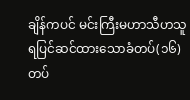ချိန်ကပင် မင်းကြီးမဟာသီဟသူရပြင်ဆင်ထားသောခံတပ်(၁၆)တပ်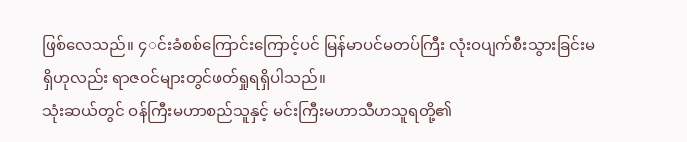ဖြစ်လေသည်။ ၄◌င်းခံစစ်ကြောင်းကြောင့်ပင် မြန်မာပင်မတပ်ကြီး လုံးဝပျက်စီးသွားခြင်းမရှိဟုလည်း ရာဇဝင်များတွင်ဖတ်ရှုရရှိပါသည်။
သုံးဆယ်တွင် ဝန်ကြီးမဟာစည်သူနှင့် မင်းကြီးမဟာသီဟသူရတို့၏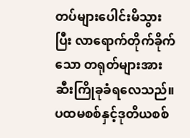တပ်များပေါင်းမိသွားပြီး လာရောက်တိုက်ခိုက်သော တရုတ်များအားဆီးကြိုခုခံရလေသည်။ ပထမစစ်နှင့်ဒုတိယစစ်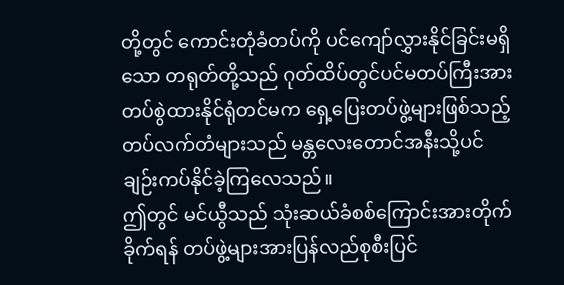တို့တွင် ကောင်းတုံခံတပ်ကို ပင်ကျော်လွှားနိုင်ခြင်းမရှိသော တရုတ်တို့သည် ဂုတ်ထိပ်တွင်ပင်မတပ်ကြီးအား တပ်စွဲထားနိုင်ရုံတင်မက ရှေ့ပြေးတပ်ဖွဲ့များဖြစ်သည့် တပ်လက်တံများသည် မန္တလေးတောင်အနီးသို့ပင်ချဉ်းကပ်နိုင်ခဲ့ကြလေသည်။
ဤတွင် မင်ယွီသည် သုံးဆယ်ခံစစ်ကြောင်းအားတိုက်ခိုက်ရန် တပ်ဖွဲ့များအားပြန်လည်စုစီးပြင်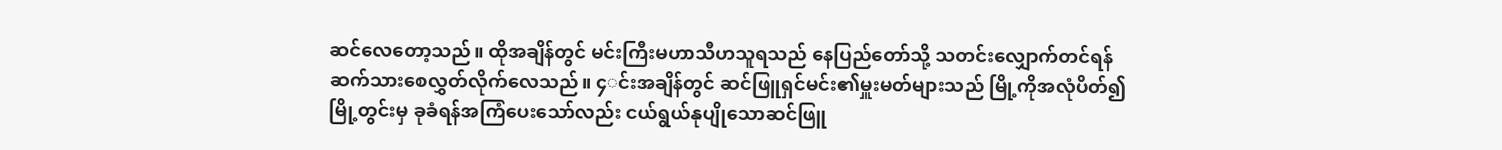ဆင်လေတော့သည်။ ထိုအချိန်တွင် မင်းကြီးမဟာသီဟသူရသည် နေပြည်တော်သို့ သတင်းလျှောက်တင်ရန်ဆက်သားစေလွှတ်လိုက်လေသည်။ ၄◌င်းအချိန်တွင် ဆင်ဖြူရှင်မင်း၏မှူးမတ်များသည် မြို့ကိုအလုံပိတ်၍ မြို့တွင်းမှ ခုခံရန်အကြံပေးသော်လည်း ငယ်ရွယ်နုပျိုသောဆင်ဖြူ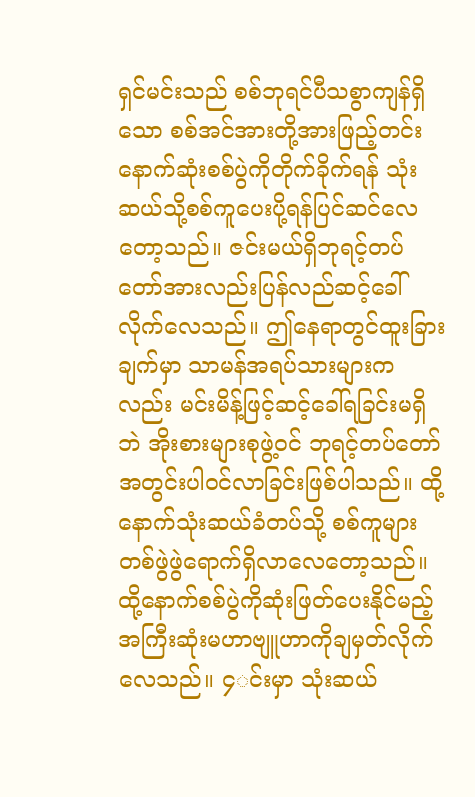ရှင်မင်းသည် စစ်ဘုရင်ပီသစွာကျန်ရှိသော စစ်အင်အားတို့အားဖြည့်တင်းနောက်ဆုံးစစ်ပွဲကိုတိုက်ခိုက်ရန် သုံးဆယ်သို့စစ်ကူပေးပို့ရန်ပြင်ဆင်လေတော့သည်။ ဇင်းမယ်ရှိဘုရင့်တပ်တော်အားလည်းပြန်လည်ဆင့်ခေါ်လိုက်လေသည်။ ဤနေရာတွင်ထူးခြားချက်မှာ သာမန်အရပ်သားများကလည်း မင်းမိန့်ဖြင့်ဆင့်ခေါ်ရခြင်းမရှိဘဲ အိုးစားများစုဖွဲ့ဝင် ဘုရင့်တပ်တော်အတွင်းပါဝင်လာခြင်းဖြစ်ပါသည်။ ထို့နောက်သုံးဆယ်ခံတပ်သို့ စစ်ကူများတစ်ဖွဲဖွဲရောက်ရှိလာလေတော့သည်။ ထို့နောက်စစ်ပွဲကိုဆုံးဖြတ်ပေးနိုင်မည့် အကြီးဆုံးမဟာဗျူဟာကိုချမှတ်လိုက်လေသည်။ ၄◌င်းမှာ သုံးဆယ်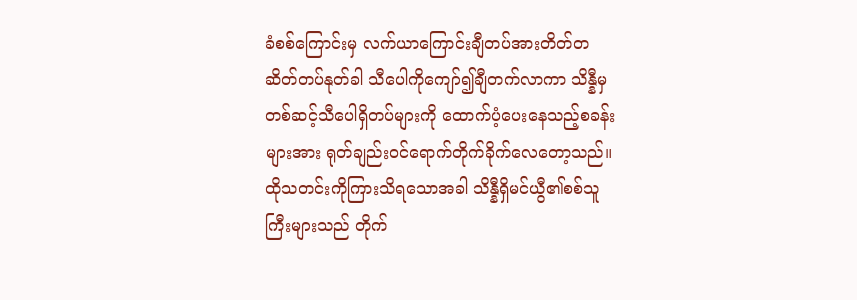ခံစစ်ကြောင်းမှ လက်ယာကြောင်းချီတပ်အားတိတ်တဆိတ်တပ်နုတ်ခါ သီပေါကိုကျော်၍ချီတက်လာကာ သိန္နီမှတစ်ဆင့်သီပေါရှိတပ်များကို ထောက်ပံ့ပေးနေသည့်စခန်းများအား ရုတ်ချည်းဝင်ရောက်တိုက်ခိုက်လေတော့သည်။
ထိုသတင်းကိုကြားသိရသောအခါ သိန္နီရှိမင်ယွီ၏စစ်သူကြီးများသည် တိုက်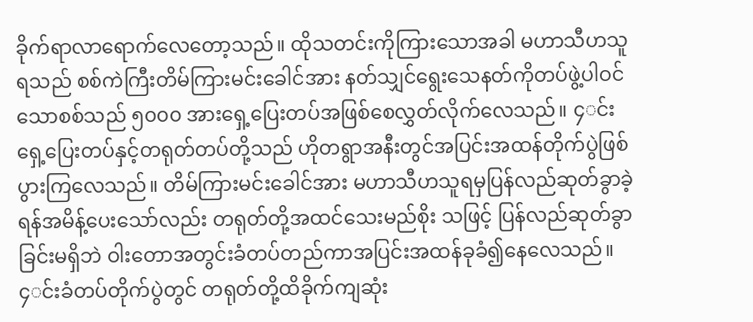ခိုက်ရာလာရောက်လေတော့သည်။ ထိုသတင်းကိုကြားသောအခါ မဟာသီဟသူရသည် စစ်ကဲကြီးတိမ်ကြားမင်းခေါင်အား နတ်သျှင်ရွေးသေနတ်ကိုတပ်ဖွဲ့ပါဝင်သောစစ်သည် ၅၀၀၀ အားရှေ့ပြေးတပ်အဖြစ်စေလွှတ်လိုက်လေသည်။ ၄◌င်းရှေ့ပြေးတပ်နှင့်တရုတ်တပ်တို့သည် ဟိုတရွာအနီးတွင်အပြင်းအထန်တိုက်ပွဲဖြစ်ပွားကြလေသည်။ တိမ်ကြားမင်းခေါင်အား မဟာသီဟသူရမှပြန်လည်ဆုတ်ခွာခဲ့ရန်အမိန့်ပေးသော်လည်း တရုတ်တို့အထင်သေးမည်စိုး သဖြင့် ပြန်လည်ဆုတ်ခွာခြင်းမရှိဘဲ ဝါးတောအတွင်းခံတပ်တည်ကာအပြင်းအထန်ခုခံ၍နေလေသည်။
၄◌င်းခံတပ်တိုက်ပွဲတွင် တရုတ်တို့ထိခိုက်ကျဆုံး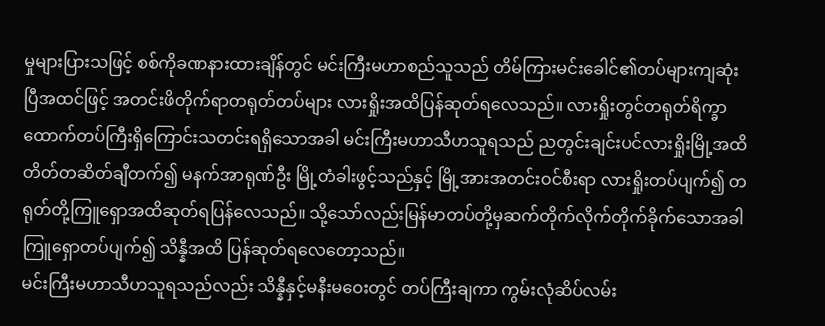မှုများပြားသဖြင့် စစ်ကိုခဏနားထားချိန်တွင် မင်းကြီးမဟာစည်သူသည် တိမ်ကြားမင်းခေါင်၏တပ်များကျဆုံးပြီအထင်ဖြင့် အတင်းဖိတိုက်ရာတရုတ်တပ်များ လားရှိုးအထိပြန်ဆုတ်ရလေသည်။ လားရှိုးတွင်တရုတ်ရိက္ခာထောက်တပ်ကြီးရှိကြောင်းသတင်းရရှိသောအခါ မင်းကြီးမဟာသီဟသူရသည် ညတွင်းချင်းပင်လားရှိုးမြို့အထိတိတ်တဆိတ်ချီတက်၍ မနက်အာရုဏ်ဦး မြို့တံခါးဖွင့်သည်နှင့် မြို့အားအတင်းဝင်စီးရာ လားရှိုးတပ်ပျက်၍ တရုတ်တို့ကြူရှောအထိဆုတ်ရပြန်လေသည်။ သို့သော်လည်းမြန်မာတပ်တို့မှဆက်တိုက်လိုက်တိုက်ခိုက်သောအခါ ကြူရှောတပ်ပျက်၍ သိန္နီအထိ ပြန်ဆုတ်ရလေတော့သည်။
မင်းကြီးမဟာသီဟသူရသည်လည်း သိန္နီနှင့်မနီးမဝေးတွင် တပ်ကြီးချကာ ကွမ်းလုံဆိပ်လမ်း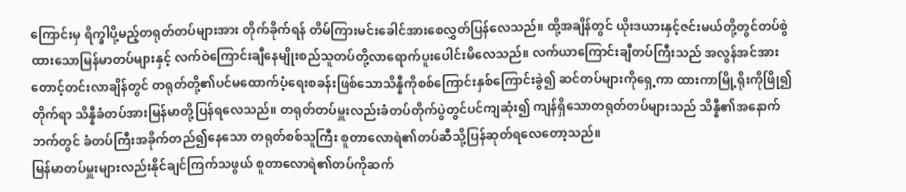ကြောင်းမှ ရိက္ခါပို့မည့်တရုတ်တပ်များအား တိုက်ခိုက်ရန် တိမ်ကြားမင်းခေါင်အားစေလွှတ်ပြန်လေသည်။ ထို့အချိန်တွင် ယိုးဒယားနှင့်ဇင်းမယ်တို့တွင်တပ်စွဲထားသောမြန်မာတပ်များနှင့် လက်ဝဲကြောင်းချီနေမျိုးစည်သူတပ်တို့လာရောက်ပူးပေါင်းမိလေသည်။ လက်ယာကြောင်းချီတပ်ကြီးသည် အလွန်အင်အားတောင့်တင်းလာချိန်တွင် တရုတ်တို့၏ပင်မထောက်ပံ့ရေးစခန်းဖြစ်သောသိန္နီကိုစစ်ကြောင်းနှစ်ကြောင်းခွဲ၍ ဆင်တပ်များကိုရှေ့ကာ ထားကာမြို့ရိုးကိုဖြို၍တိုက်ရာ သိန္နီခံတပ်အားမြန်မာတို့ပြန်ရလေသည်။ တရုတ်တပ်မှူးလည်းခံတပ်တိုက်ပွဲတွင်ပင်ကျဆုံး၍ ကျန်ရှိသောတရုတ်တပ်များသည် သိန္နီ၏အနောက်ဘက်တွင် ခံတပ်ကြီးအခိုက်တည်၍နေသော တရုတ်စစ်သူကြီး စူတာလောရဲ၏တပ်ဆီသို့ပြန်ဆုတ်ရလေတော့သည်။
မြန်မာတပ်မှူးများလည်းနိုင်ချင်ကြက်သဖွယ် စူတာလောရဲ၏တပ်ကိုဆက်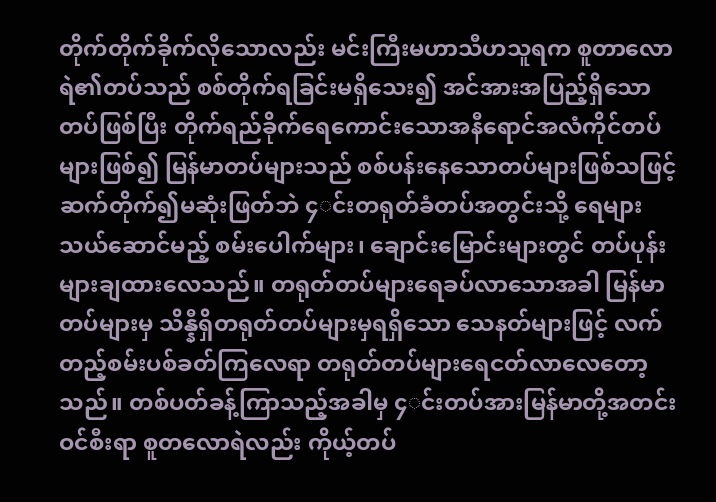တိုက်တိုက်ခိုက်လိုသောလည်း မင်းကြီးမဟာသီဟသူရက စူတာလောရဲ၏တပ်သည် စစ်တိုက်ရခြင်းမရှိသေး၍ အင်အားအပြည့်ရှိသောတပ်ဖြစ်ပြီး တိုက်ရည်ခိုက်ရေကောင်းသောအနီရောင်အလံကိုင်တပ်များဖြစ်၍ မြန်မာတပ်များသည် စစ်ပန်းနေသောတပ်များဖြစ်သဖြင့် ဆက်တိုက်၍မဆုံးဖြတ်ဘဲ ၄◌င်းတရုတ်ခံတပ်အတွင်းသို့ ရေများသယ်ဆောင်မည့် စမ်းပေါက်များ၊ ချောင်းမြောင်းများတွင် တပ်ပုန်းများချထားလေသည်။ တရုတ်တပ်များရေခပ်လာသောအခါ မြန်မာတပ်များမှ သိန္နီရှိတရုတ်တပ်များမှရရှိသော သေနတ်များဖြင့် လက်တည့်စမ်းပစ်ခတ်ကြလေရာ တရုတ်တပ်များရေငတ်လာလေတော့သည်။ တစ်ပတ်ခန့်ကြာသည့်အခါမှ ၄◌င်းတပ်အားမြန်မာတို့အတင်းဝင်စီးရာ စူတလောရဲလည်း ကိုယ့်တပ်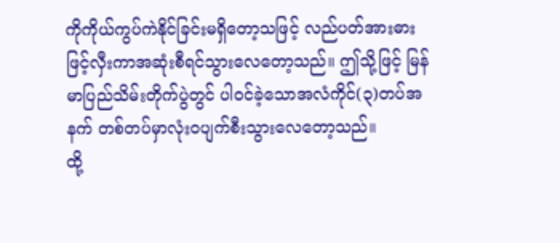ကိုကိုယ်ကွပ်ကဲနိုင်ခြင်းမရှိတော့သဖြင့် လည်ပတ်အားဓားဖြင့်လှီးကာအဆုံးစီရင်သွားလေတော့သည်။ ဤသို့ဖြင့် မြန်မာပြည်သိမ်းတိုက်ပွဲတွင် ပါဝင်ခဲ့သောအလံကိုင်(၃)တပ်အနက် တစ်တပ်မှာလုံးဝပျက်စီးသွားလေတော့သည်။
ထို့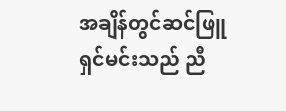အချိန်တွင်ဆင်ဖြူရှင်မင်းသည် ညီ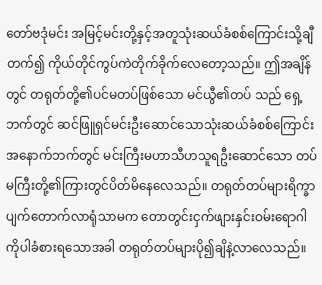တော်ဗဒုံမင်း အမြင့်မင်းတို့နှင့်အတူသုံးဆယ်ခံစစ်ကြောင်းသို့ချီတက်၍ ကိုယ်တိုင်ကွပ်ကဲတိုက်ခိုက်လေတော့သည်။ ဤအချိန်တွင် တရုတ်တို့၏ပင်မတပ်ဖြစ်သော မင်ယွီ၏တပ် သည် ရှေ့ဘက်တွင် ဆင်ဖြူရှင်မင်းဦးဆောင်သောသုံးဆယ်ခံစစ်ကြောင်း အနောက်ဘက်တွင် မင်းကြီးမဟာသီဟသူရဦးဆောင်သော တပ်မကြီးတို့၏ကြားတွင်ပိတ်မိနေလေသည်။ တရုတ်တပ်များရိက္ခာပျက်တောက်လာရုံသာမက တောတွင်းငှက်ဖျားနှင်းဝမ်းရောဂါကိုပါခံစားရသောအခါ တရုတ်တပ်များပို၍ချိနဲ့လာလေသည်။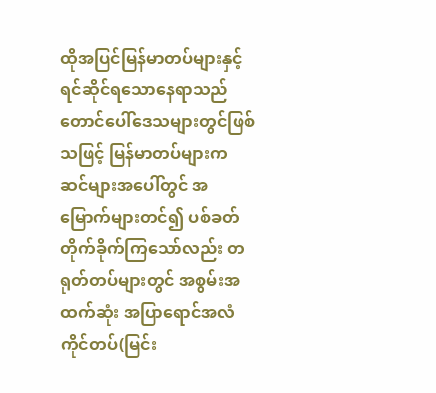ထိုအပြင်မြန်မာတပ်များနှင့်ရင်ဆိုင်ရသောနေရာသည် တောင်ပေါ်ဒေသများတွင်ဖြစ်သဖြင့် မြန်မာတပ်များက ဆင်များအပေါ်တွင် အမြောက်များတင်၍ ပစ်ခတ်တိုက်ခိုက်ကြသော်လည်း တရုတ်တပ်များတွင် အစွမ်းအထက်ဆုံး အပြာရောင်အလံကိုင်တပ်(မြင်း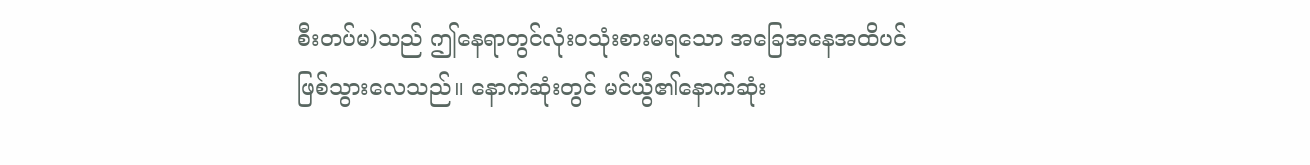စီးတပ်မ)သည် ဤနေရာတွင်လုံးဝသုံးစားမရသော အခြေအနေအထိပင်ဖြစ်သွားလေသည်။ နောက်ဆုံးတွင် မင်ယွီ၏နောက်ဆုံး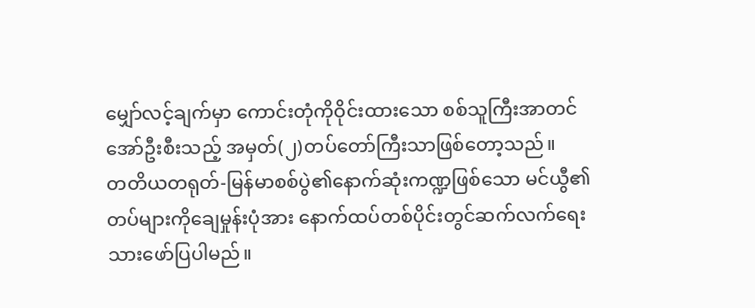မျှော်လင့်ချက်မှာ ကောင်းတုံကိုဝိုင်းထားသော စစ်သူကြီးအာတင်အော်ဦးစီးသည့် အမှတ်(၂)တပ်တော်ကြီးသာဖြစ်တော့သည်။
တတိယတရုတ်-မြန်မာစစ်ပွဲ၏နောက်ဆုံးကဏ္ဍဖြစ်သော မင်ယွီ၏တပ်များကိုချေမှုန်းပုံအား နောက်ထပ်တစ်ပိုင်းတွင်ဆက်လက်ရေးသားဖော်ပြပါမည်။